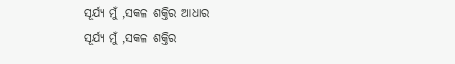ସୂର୍ଯ୍ୟ ମୁଁ ,ସକଳ ଶକ୍ତିର ଆଧାର
ସୂର୍ଯ୍ୟ ମୁଁ ,ସକଳ ଶକ୍ତିର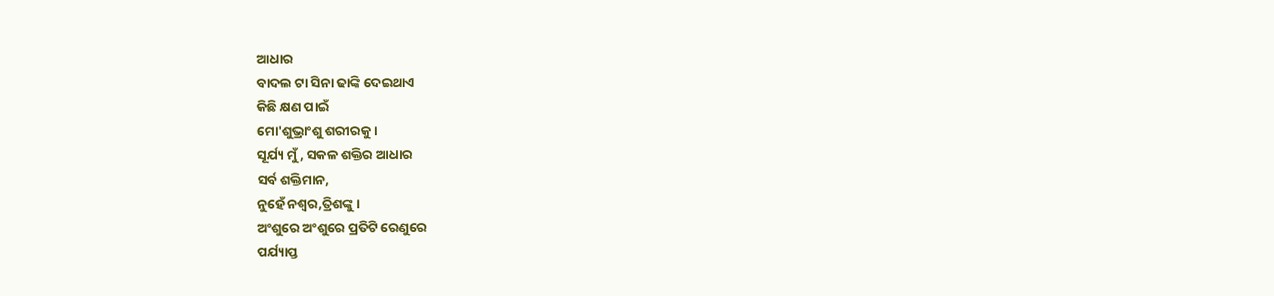ଆଧାର
ବାଦଲ ଟା ସିନା ଢାଙ୍କି ଦେଇଥାଏ
କିଛି କ୍ଷଣ ପାଇଁ
ମୋ'ଶୁଭ୍ରାଂଶୁ ଶରୀରକୁ ।
ସୂର୍ଯ୍ୟ ମୁଁ, ସକଳ ଶକ୍ତିର ଆଧାର
ସର୍ବ ଶକ୍ତିମାନ,
ନୁହେଁ ନଶ୍ୱର,ତ୍ରିଶଙ୍କୁ ।
ଅଂଶୁରେ ଅଂଶୁରେ ପ୍ରତିଟି ରେଣୁରେ
ପର୍ଯ୍ୟାପ୍ତ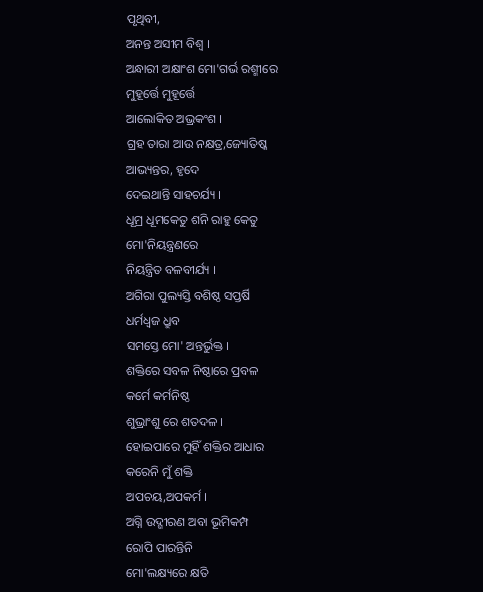ପୃଥିବୀ,
ଅନନ୍ତ ଅସୀମ ବିଶ୍ୱ ।
ଅନ୍ଧାରୀ ଅକ୍ଷାଂଶ ମୋ'ଗର୍ଭ ରଶ୍ମୀରେ
ମୁହୂର୍ତ୍ତେ ମୁହୂର୍ତ୍ତେ
ଆଲୋକିତ ଅଭ୍ରକଂଶ ।
ଗ୍ରହ ତାରା ଆଉ ନକ୍ଷତ୍ର,ଜ୍ୟୋତିଷ୍କ
ଆଭ୍ୟନ୍ତର, ହୃଦେ
ଦେଇଥାନ୍ତି ସାହଚର୍ଯ୍ୟ ।
ଧୂମ୍ର ଧୂମକେତୁ ଶନି ରାହୁ କେତୁ
ମୋ'ନିୟନ୍ତ୍ରଣରେ
ନିୟନ୍ତ୍ରିତ ବଳବୀର୍ଯ୍ୟ ।
ଅଗିରା ପୁଲ୍ୟସ୍ତି ବଶିଷ୍ଠ ସପ୍ତର୍ଷି
ଧର୍ମଧ୍ୱଜ ଧ୍ରୁବ
ସମସ୍ତେ ମୋ' ଅନ୍ତର୍ଭୁକ୍ତ ।
ଶକ୍ତିରେ ସବଳ ନିଷ୍ଠାରେ ପ୍ରବଳ
କର୍ମେ କର୍ମନିଷ୍ଠ
ଶୁଭ୍ରାଂଶୁ ରେ ଶତଦଳ ।
ହୋଇପାରେ ମୁହିଁ ଶକ୍ତିର ଆଧାର
କରେନି ମୁଁ ଶକ୍ତି
ଅପଚୟ,ଅପକର୍ମ ।
ଅଗ୍ନି ଉଦ୍ଗୀରଣ ଅବା ଭୂମିକମ୍ପ
ରୋପି ପାରନ୍ତିନି
ମୋ'ଲକ୍ଷ୍ୟରେ କ୍ଷତି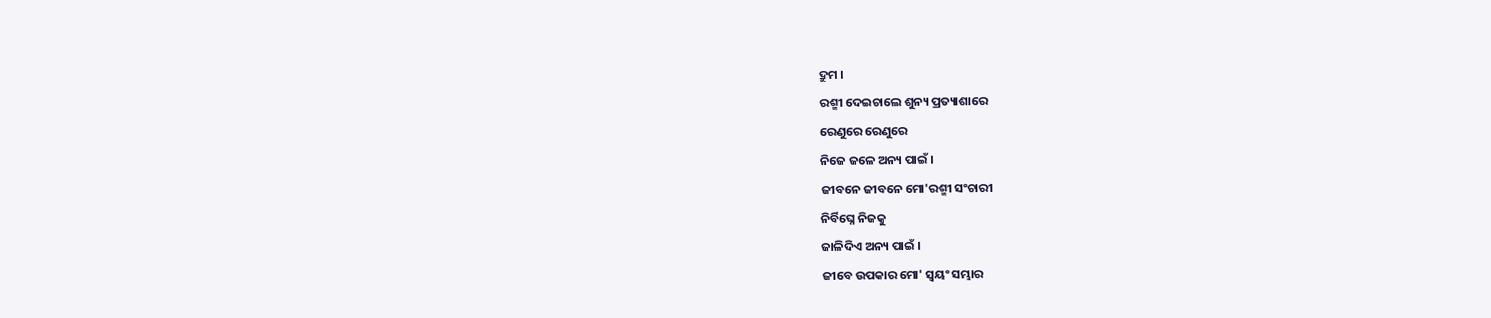ଦ୍ରୁମ ।
ରଶ୍ମୀ ଦେଇଚାଲେ ଶୁନ୍ୟ ପ୍ରତ୍ୟାଶାରେ
ରେଣୁରେ ରେଣୁରେ
ନିଜେ ଜଳେ ଅନ୍ୟ ପାଇଁ ।
ଜୀବନେ ଜୀବନେ ମୋ'ରଶ୍ମୀ ସଂଚାରୀ
ନିର୍ବିଘ୍ନେ ନିଜକୁ
ଜାଳିଦିଏ ଅନ୍ୟ ପାଇଁ ।
ଜୀବେ ଉପକାର ମୋ' ସ୍ୱୟଂ ସମ୍ଭାର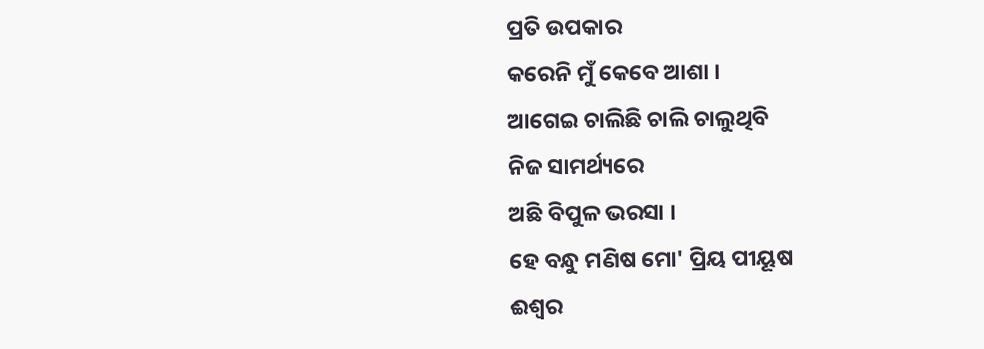ପ୍ରତି ଉପକାର
କରେନି ମୁଁ କେବେ ଆଶା ।
ଆଗେଇ ଚାଲିଛି ଚାଲି ଚାଲୁଥିବି
ନିଜ ସାମର୍ଥ୍ୟରେ
ଅଛି ବିପୁଳ ଭରସା ।
ହେ ବନ୍ଧୁ ମଣିଷ ମୋ' ପ୍ରିୟ ପୀୟୂଷ
ଈଶ୍ୱର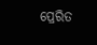ପ୍ରେରିତ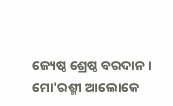ଜ୍ୟେଷ୍ଠ ଶ୍ରେଷ୍ଠ ବରଦାନ ।
ମୋ'ରଶ୍ମୀ ଆଲୋକେ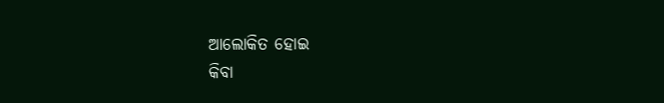ଆଲୋକିତ ହୋଇ
କିବା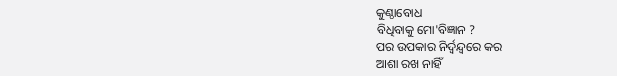କୁଣ୍ଠାବୋଧ
ବିଧିବାକୁ ମୋ'ବିଜ୍ଞାନ ?
ପର ଉପକାର ନିର୍ଦ୍ବନ୍ଦ୍ୱରେ କର
ଆଶା ରଖ ନାହିଁ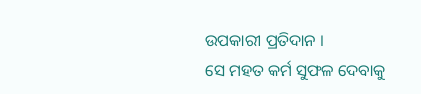ଉପକାରୀ ପ୍ରତିଦାନ ।
ସେ ମହତ କର୍ମ ସୁଫଳ ଦେବାକୁ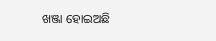ଖଞ୍ଜା ହୋଇଅଛି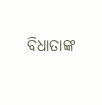ବିଧାତାଙ୍କ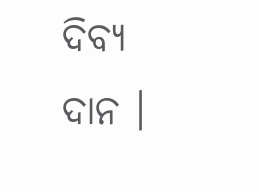ଦିବ୍ୟ ଦାନ ।